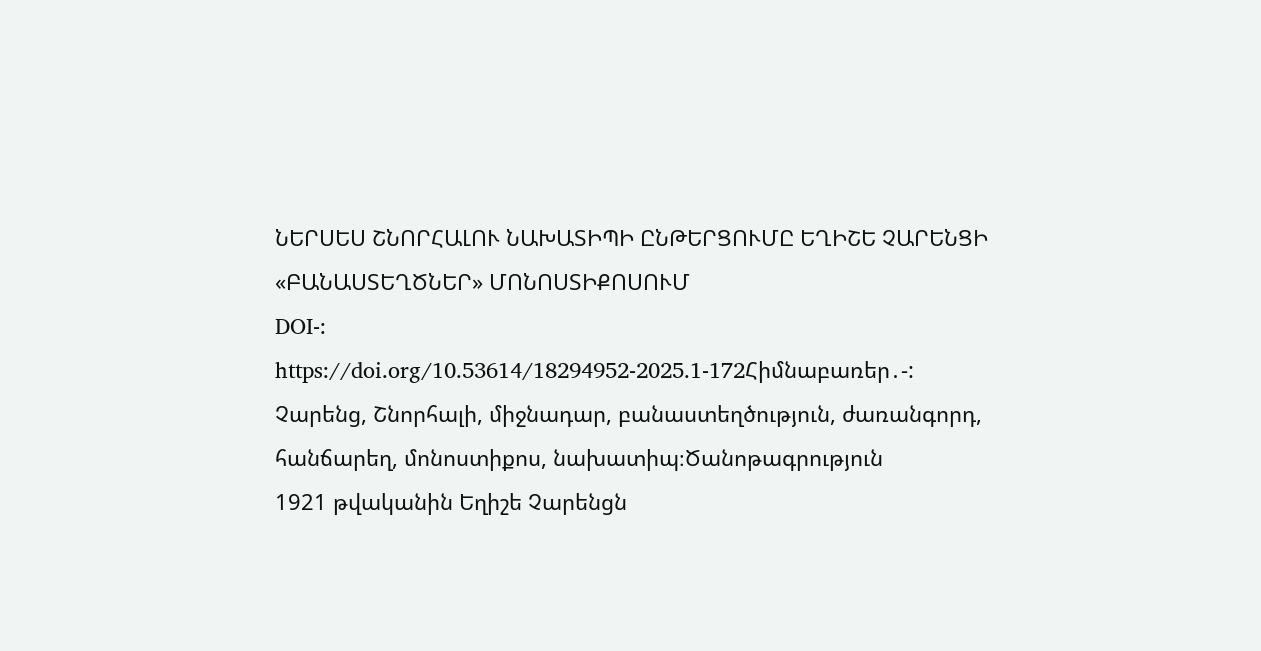ՆԵՐՍԵՍ ՇՆՈՐՀԱԼՈՒ ՆԱԽԱՏԻՊԻ ԸՆԹԵՐՑՈՒՄԸ ԵՂԻՇԵ ՉԱՐԵՆՑԻ «ԲԱՆԱՍՏԵՂԾՆԵՐ» ՄՈՆՈՍՏԻՔՈՍՈՒՄ
DOI-:
https://doi.org/10.53614/18294952-2025.1-172Հիմնաբառեր․-:
Չարենց, Շնորհալի, միջնադար, բանաստեղծություն, ժառանգորդ, հանճարեղ, մոնոստիքոս, նախատիպ։Ծանոթագրություն
1921 թվականին Եղիշե Չարենցն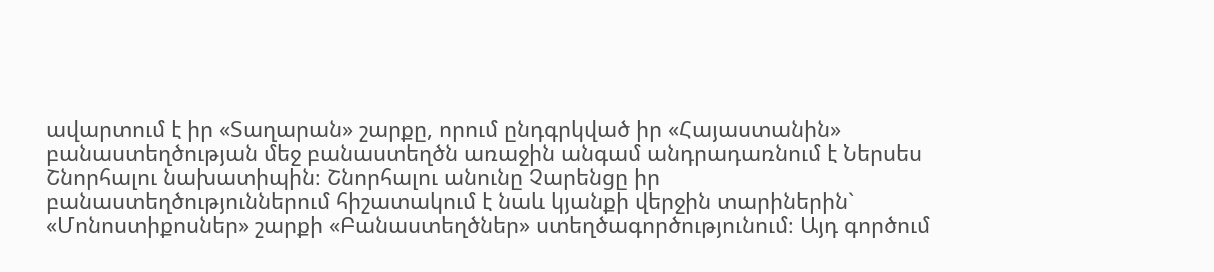ավարտում է իր «Տաղարան» շարքը, որում ընդգրկված իր «Հայաստանին» բանաստեղծության մեջ բանաստեղծն առաջին անգամ անդրադառնում է Ներսես Շնորհալու նախատիպին։ Շնորհալու անունը Չարենցը իր բանաստեղծություններում հիշատակում է նաև կյանքի վերջին տարիներին` «Մոնոստիքոսներ» շարքի «Բանաստեղծներ» ստեղծագործությունում։ Այդ գործում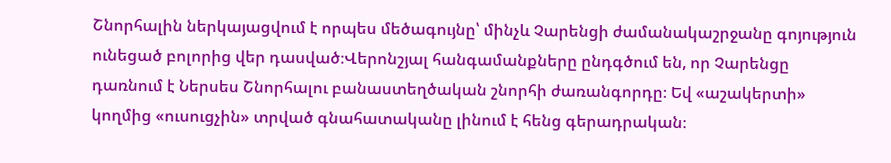Շնորհալին ներկայացվում է որպես մեծագույնը՝ մինչև Չարենցի ժամանակաշրջանը գոյություն ունեցած բոլորից վեր դասված։Վերոնշյալ հանգամանքները ընդգծում են, որ Չարենցը դառնում է Ներսես Շնորհալու բանաստեղծական շնորհի ժառանգորդը։ Եվ «աշակերտի» կողմից «ուսուցչին» տրված գնահատականը լինում է հենց գերադրական։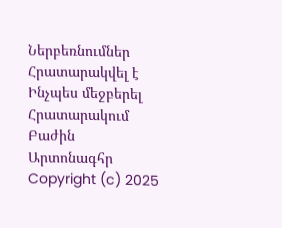Ներբեռնումներ
Հրատարակվել է
Ինչպես մեջբերել
Հրատարակում
Բաժին
Արտոնագհր
Copyright (c) 2025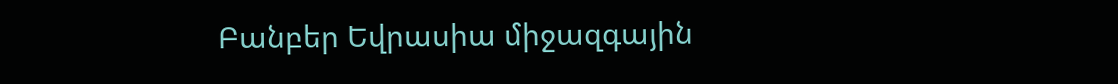Բանբեր Եվրասիա միջազգային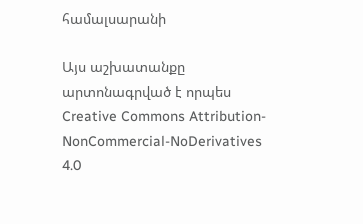համալսարանի

Այս աշխատանքը արտոնագրված է որպես Creative Commons Attribution-NonCommercial-NoDerivatives 4.0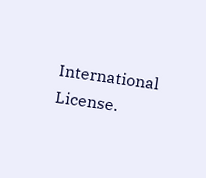International License.